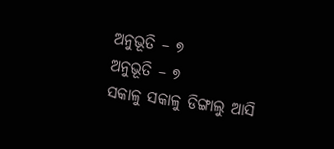ଅନୁଭୂତି – ୭
ଅନୁଭୂତି – ୭
ସକାଳୁ ସକାଳୁ ଡିଙ୍ଗାଲୁ ଆସି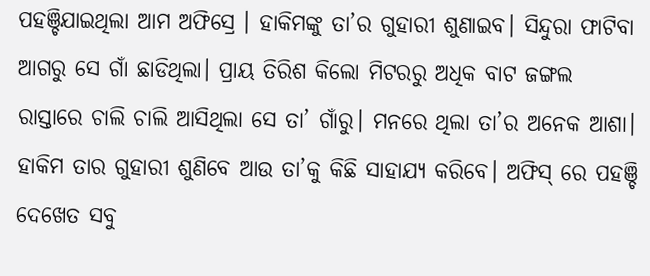ପହଞ୍ଚିଯାଇଥିଲା ଆମ ଅଫିସ୍ରେ । ହାକିମଙ୍କୁ ତା’ର ଗୁହାରୀ ଶୁଣାଇବ। ସିନ୍ଦୁରା ଫାଟିବା ଆଗରୁ ସେ ଗାଁ ଛାଡିଥିଲା। ପ୍ରାୟ ତିରିଶ କିଲୋ ମିଟରରୁ ଅଧିକ ବାଟ ଜଙ୍ଗଲ ରାସ୍ତାରେ ଚାଲି ଚାଲି ଆସିଥିଲା ସେ ତା’ ଗାଁରୁ। ମନରେ ଥିଲା ତା’ର ଅନେକ ଆଶା। ହାକିମ ତାର ଗୁହାରୀ ଶୁଣିବେ ଆଉ ତା’କୁ କିଛି ସାହାଯ୍ୟ କରିବେ। ଅଫିସ୍ ରେ ପହଞ୍ଚି ଦେଖେତ ସବୁ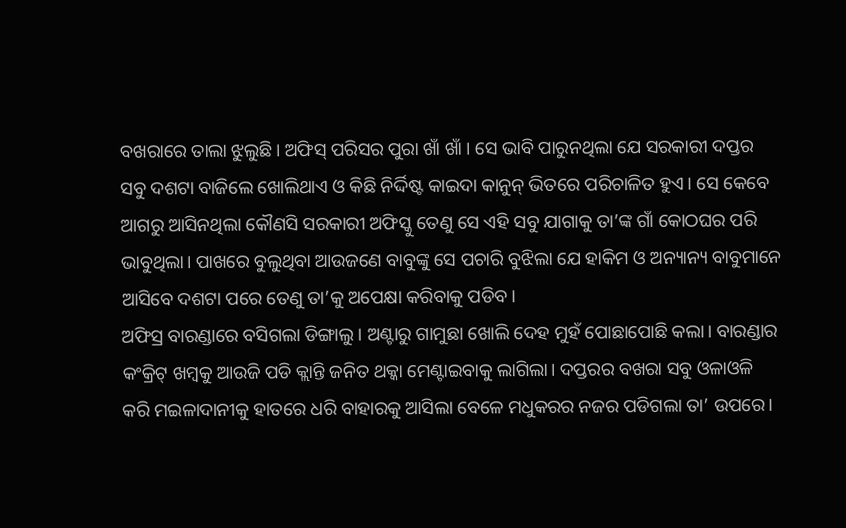ବଖରାରେ ତାଲା ଝୁଲୁଛି। ଅଫିସ୍ ପରିସର ପୁରା ଖାଁ ଖାଁ । ସେ ଭାବି ପାରୁନଥିଲା ଯେ ସରକାରୀ ଦପ୍ତର ସବୁ ଦଶଟା ବାଜିଲେ ଖୋଲିଥାଏ ଓ କିଛି ନିର୍ଦ୍ଦିଷ୍ଟ କାଇଦା କାନୁନ୍ ଭିତରେ ପରିଚାଳିତ ହୁଏ। ସେ କେବେ ଆଗରୁ ଆସିନଥିଲା କୌଣସି ସରକାରୀ ଅଫିସ୍କୁ ତେଣୁ ସେ ଏହି ସବୁ ଯାଗାକୁ ତା’ଙ୍କ ଗାଁ କୋଠଘର ପରି ଭାବୁଥିଲା। ପାଖରେ ବୁଲୁଥିବା ଆଉଜଣେ ବାବୁଙ୍କୁ ସେ ପଚାରି ବୁଝିଲା ଯେ ହାକିମ ଓ ଅନ୍ୟାନ୍ୟ ବାବୁମାନେ ଆସିବେ ଦଶଟା ପରେ ତେଣୁ ତା’କୁ ଅପେକ୍ଷା କରିବାକୁ ପଡିବ।
ଅଫିସ୍ର ବାରଣ୍ଡାରେ ବସିଗଲା ଡିଙ୍ଗାଲୁ। ଅଣ୍ଟାରୁ ଗାମୁଛା ଖୋଲି ଦେହ ମୁହଁ ପୋଛାପୋଛି କଲା। ବାରଣ୍ଡାର କଂକ୍ରିଟ୍ ଖମ୍ବକୁ ଆଉଜି ପଡି କ୍ଲାନ୍ତି ଜନିତ ଥକ୍କା ମେଣ୍ଟାଇବାକୁ ଲାଗିଲା। ଦପ୍ତରର ବଖରା ସବୁ ଓଳାଓଳି କରି ମଇଳାଦାନୀକୁ ହାତରେ ଧରି ବାହାରକୁ ଆସିଲା ବେଳେ ମଧୁକରର ନଜର ପଡିଗଲା ତା’ ଉପରେ।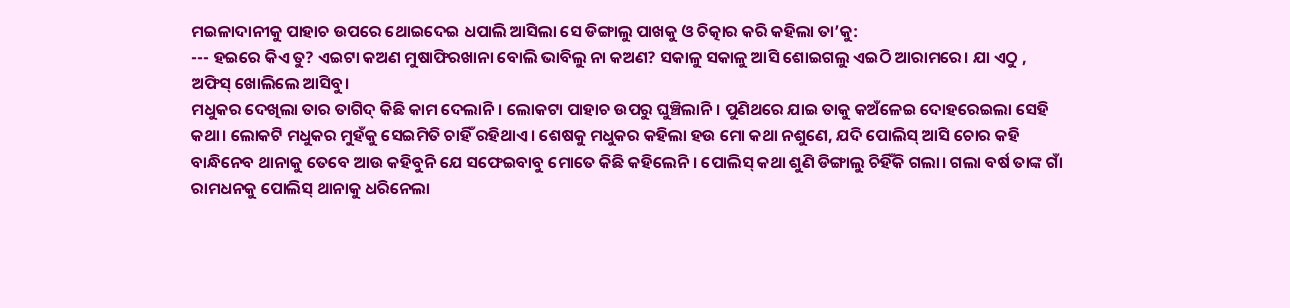ମଇଳାଦାନୀକୁ ପାହାଚ ଉପରେ ଥୋଇଦେଇ ଧପାଲି ଆସିଲା ସେ ଡିଙ୍ଗାଲୁ ପାଖକୁ ଓ ଚିତ୍କାର କରି କହିଲା ତା’କୁ:
--- ହଇରେ କିଏ ତୁ? ଏଇଟା କଅଣ ମୁଷାଫିରଖାନା ବୋଲି ଭାବିଲୁ ନା କଅଣ? ସକାଳୁ ସକାଳୁ ଆସି ଶୋଇଗଲୁ ଏଇଠି ଆରାମରେ। ଯା ଏଠୁ , ଅଫିସ୍ ଖୋଲିଲେ ଆସିବୁ।
ମଧୁକର ଦେଖିଲା ତାର ତାଗିଦ୍ କିଛି କାମ ଦେଲାନି। ଲୋକଟା ପାହାଚ ଉପରୁ ଘୁଞ୍ଚିଲାନି। ପୁଣିଥରେ ଯାଇ ତାକୁ କଅଁଳେଇ ଦୋହରେଇଲା ସେହି କଥା। ଲୋକଟି ମଧୁକର ମୁହଁକୁ ସେଇମିତି ଚାହିଁ ରହିଥାଏ। ଶେଷକୁ ମଧୁକର କହିଲା ହଉ ମୋ କଥା ନଶୁଣେ, ଯଦି ପୋଲିସ୍ ଆସି ଚୋର କହି ବାନ୍ଧିନେବ ଥାନାକୁ ତେବେ ଆଉ କହିବୁନି ଯେ ସଫେଇବାବୁ ମୋତେ କିଛି କହିଲେନି । ପୋଲିସ୍ କଥା ଶୁଣି ଡିଙ୍ଗାଲୁ ଚିହିଁକି ଗଲା। ଗଲା ବର୍ଷ ତାଙ୍କ ଗାଁ ରାମଧନକୁ ପୋଲିସ୍ ଥାନାକୁ ଧରିନେଲା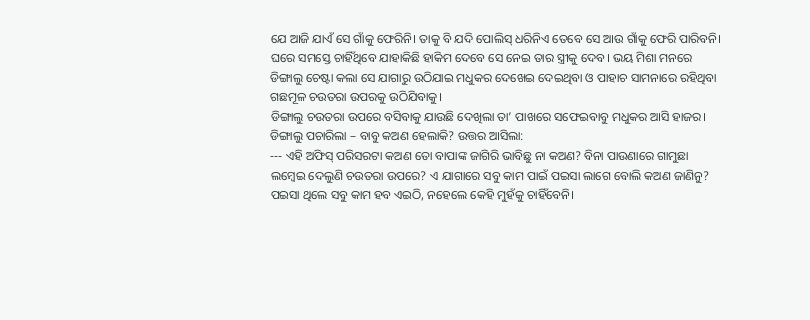ଯେ ଆଜି ଯାଏଁ ସେ ଗାଁକୁ ଫେରିନି। ତାକୁ ବି ଯଦି ପୋଲିସ୍ ଧରିନିଏ ତେବେ ସେ ଆଉ ଗାଁକୁ ଫେରି ପାରିବନି। ଘରେ ସମସ୍ତେ ଚାହିଁଥିବେ ଯାହାକିଛି ହାକିମ ଦେବେ ସେ ନେଇ ତାର ସ୍ତ୍ରୀକୁ ଦେବ। ଭୟ ମିଶା ମନରେ ଡିଙ୍ଗାଲୁ ଚେଷ୍ଟା କଲା ସେ ଯାଗାରୁ ଉଠିଯାଇ ମଧୁକର ଦେଖେଇ ଦେଇଥିବା ଓ ପାହାଚ ସାମନାରେ ରହିଥିବା ଗଛମୂଳ ଚଉତରା ଉପରକୁ ଉଠିଯିବାକୁ।
ଡିଙ୍ଗାଲୁ ଚଉତରା ଉପରେ ବସିବାକୁ ଯାଉଛି ଦେଖିଲା ତା’ ପାଖରେ ସଫେଇବାବୁ ମଧୁକର ଆସି ହାଜର। ଡିଙ୍ଗାଲୁ ପଚାରିଲା – ବାବୁ କଅଣ ହେଲାକି? ଉତ୍ତର ଆସିଲା:
--- ଏହି ଅଫିସ୍ ପରିସରଟା କଅଣ ତୋ ବାପାଙ୍କ ଜାଗିରି ଭାବିଛୁ ନା କଅଣ? ବିନା ପାଉଣାରେ ଗାମୁଛା ଲମ୍ବେଇ ଦେଲୁଣି ଚଉତରା ଉପରେ? ଏ ଯାଗାରେ ସବୁ କାମ ପାଇଁ ପଇସା ଲାଗେ ବୋଲି କଅଣ ଜାଣିନୁ? ପଇସା ଥିଲେ ସବୁ କାମ ହବ ଏଇଠି, ନହେଲେ କେହି ମୁହଁକୁ ଚାହିଁବେନି।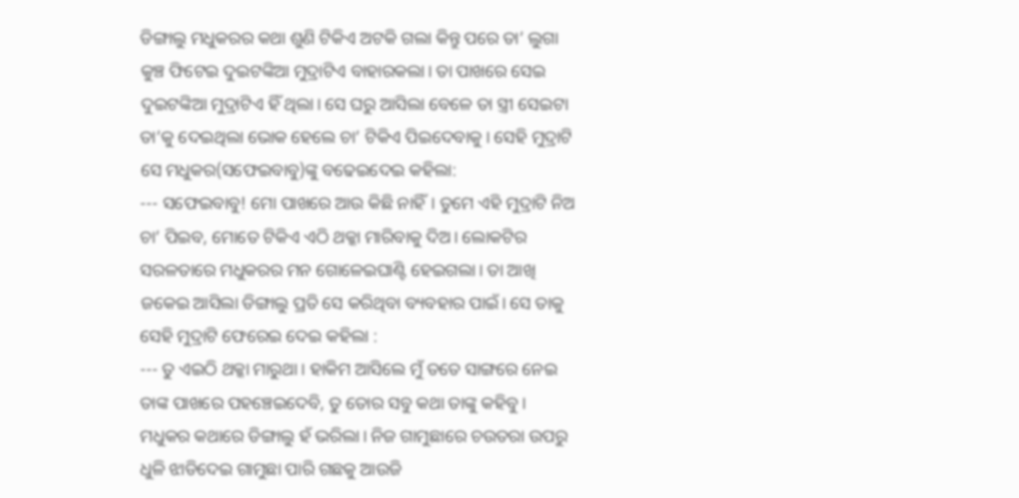ଡିଙ୍ଗାଲୁ ମଧୁକରର କଥା ଶୁଣି ଟିକିଏ ଅଟକି ଗଲା କିନ୍ତୁ ପରେ ତା’ ଲୁଗା କୁଞ୍ଚ ଫିଟେଇ ଦୁଇଟଙ୍କିଆ ମୁଦ୍ରାଟିଏ ବାହାରକଲା। ତା ପାଖରେ ସେଇ ଦୁଇଟଙ୍କିଆ ମୁଦ୍ରାଟିଏ ହିଁ ଥିଲା। ସେ ଘରୁ ଆସିଲା ବେଳେ ତା ସ୍ତ୍ରୀ ସେଇଟା ତା’କୁ ଦେଇଥିଲା ଭୋକ ହେଲେ ଚା’ ଟିକିଏ ପିଇଦେବାକୁ। ସେହି ମୁଦ୍ରାଟି ସେ ମଧୁକର(ସଫେଇବାବୁ)ଙ୍କୁ ବଢେଇଦେଇ କହିଲା:
--- ସଫେଇବାବୁ! ମୋ ପାଖରେ ଆଉ କିଛି ନାହିଁ। ତୁମେ ଏହି ମୁଦ୍ରାଟି ନିଅ ଚା’ ପିଇବ, ମୋତେ ଟିକିଏ ଏଠି ଥକ୍କା ମାରିବାକୁ ଦିଅ। ଲୋକଟିର ସରଳତାରେ ମଧୁକରର ମନ ଗୋଳେଇଘାଣ୍ଟି ହେଇଗଲା। ତା ଆଖି ଜକେଇ ଆସିଲା ଡିଙ୍ଗାଲୁ ପ୍ରତି ସେ କରିଥିବା ବ୍ୟବହାର ପାଇଁ। ସେ ତାକୁ ସେହି ମୁଦ୍ରାଟି ଫେରେଇ ଦେଇ କହିଲା :
--- ତୁ ଏଇଠି ଥକ୍କା ମାରୁଥା। ହାକିମ ଆସିଲେ ମୁଁ ତତେ ସାଙ୍ଗରେ ନେଇ ତାଙ୍କ ପାଖରେ ପହଞ୍ଚେଇଦେବି, ତୁ ତୋର ସବୁ କଥା ତାଙ୍କୁ କହିବୁ।
ମଧୁକର କଥାରେ ଡିଙ୍ଗାଲୁ ହଁ ଭରିଲା। ନିଜ ଗାମୁଛାରେ ଚଉତରା ଉପରୁ ଧୁଳି ଝାଡିଦେଇ ଗାମୁଛା ପାରି ଗଛକୁ ଆଉଜି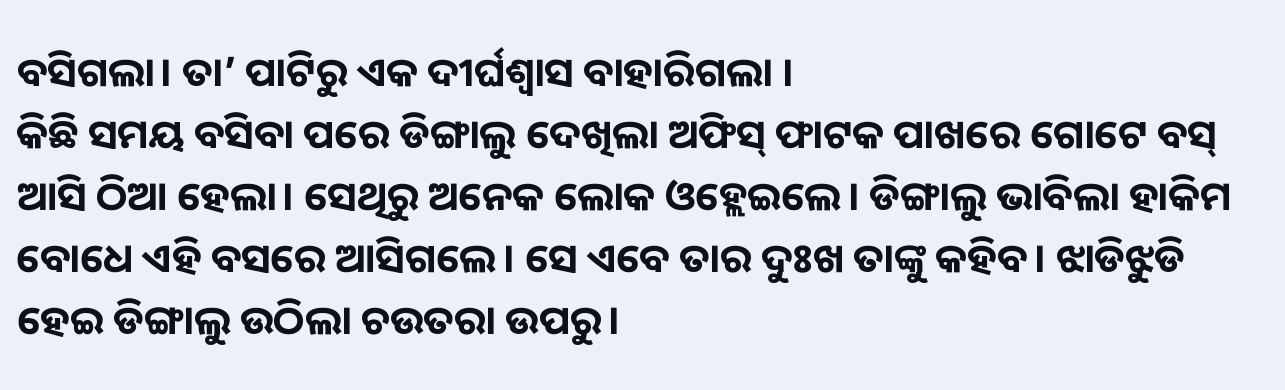ବସିଗଲା। ତା’ ପାଟିରୁ ଏକ ଦୀର୍ଘଶ୍ଵାସ ବାହାରିଗଲା ।
କିଛି ସମୟ ବସିବା ପରେ ଡିଙ୍ଗାଲୁ ଦେଖିଲା ଅଫିସ୍ ଫାଟକ ପାଖରେ ଗୋଟେ ବସ୍ ଆସି ଠିଆ ହେଲା। ସେଥିରୁ ଅନେକ ଲୋକ ଓହ୍ଲେଇଲେ। ଡିଙ୍ଗାଲୁ ଭାବିଲା ହାକିମ ବୋଧେ ଏହି ବସରେ ଆସିଗଲେ। ସେ ଏବେ ତାର ଦୁଃଖ ତାଙ୍କୁ କହିବ। ଝାଡିଝୁଡି ହେଇ ଡିଙ୍ଗାଲୁ ଉଠିଲା ଚଉତରା ଉପରୁ।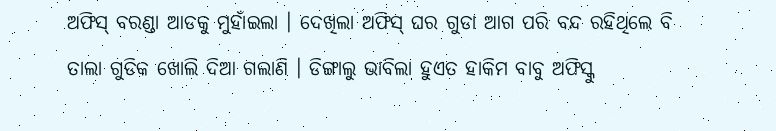ଅଫିସ୍ ବରଣ୍ଡା ଆଡକୁ ମୁହାଁଇଲା । ଦେଖିଲା ଅଫିସ୍ ଘର ଗୁଡା ଆଗ ପରି ବନ୍ଦ ରହିଥିଲେ ବି ତାଲା ଗୁଡିକ ଖୋଲି ଦିଆ ଗଲାଣି । ଡିଙ୍ଗାଲୁ ଭାବିଲା ହୁଏତ ହାକିମ ବାବୁ ଅଫିସ୍କୁ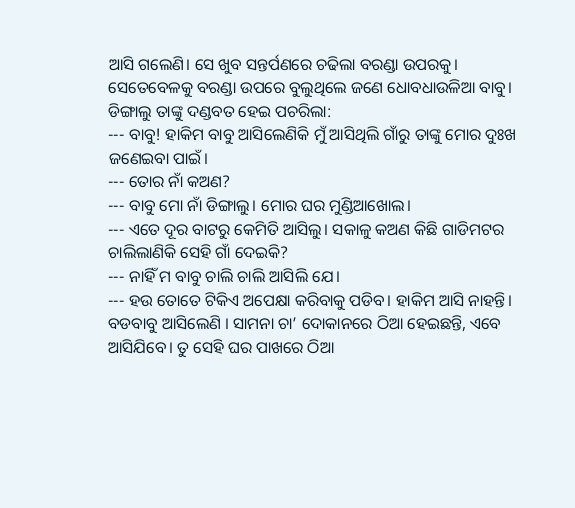ଆସି ଗଲେଣି। ସେ ଖୁବ ସନ୍ତର୍ପଣରେ ଚଢିଲା ବରଣ୍ଡା ଉପରକୁ। ସେତେବେଳକୁ ବରଣ୍ଡା ଉପରେ ବୁଲୁଥିଲେ ଜଣେ ଧୋବଧାଉଳିଆ ବାବୁ। ଡିଙ୍ଗାଲୁ ତାଙ୍କୁ ଦଣ୍ଡବତ ହେଇ ପଚରିଲା:
--- ବାବୁ! ହାକିମ ବାବୁ ଆସିଲେଣିକି ମୁଁ ଆସିଥିଲି ଗାଁରୁ ତାଙ୍କୁ ମୋର ଦୁଃଖ ଜଣେଇବା ପାଇଁ।
--- ତୋର ନାଁ କଅଣ?
--- ବାବୁ ମୋ ନାଁ ଡିଙ୍ଗାଲୁ। ମୋର ଘର ମୁଣ୍ଡିଆଖୋଲ।
--- ଏତେ ଦୂର ବାଟରୁ କେମିତି ଆସିଲୁ। ସକାଳୁ କଅଣ କିଛି ଗାଡିମଟର ଚାଲିଲାଣିକି ସେହି ଗାଁ ଦେଇକି?
--- ନାହିଁ ମ ବାବୁ ଚାଲି ଚାଲି ଆସିଲି ଯେ।
--- ହଉ ତୋତେ ଟିକିଏ ଅପେକ୍ଷା କରିବାକୁ ପଡିବ। ହାକିମ ଆସି ନାହନ୍ତି। ବଡବାବୁ ଆସିଲେଣି । ସାମନା ଚା’ ଦୋକାନରେ ଠିଆ ହେଇଛନ୍ତି, ଏବେ ଆସିଯିବେ। ତୁ ସେହି ଘର ପାଖରେ ଠିଆ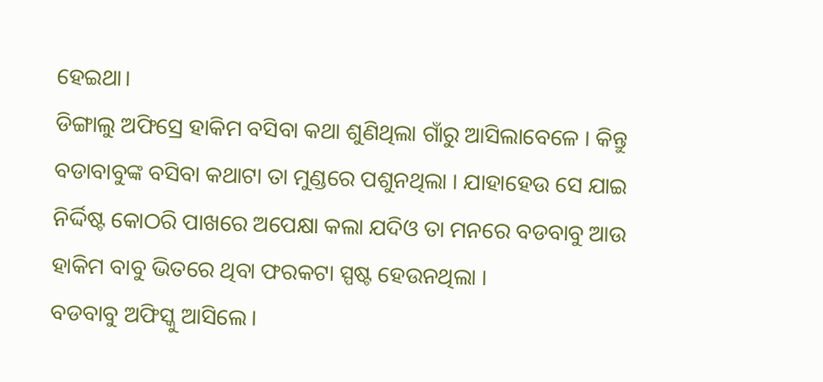ହେଇଥା।
ଡିଙ୍ଗାଲୁ ଅଫିସ୍ରେ ହାକିମ ବସିବା କଥା ଶୁଣିଥିଲା ଗାଁରୁ ଆସିଲାବେଳେ । କିନ୍ତୁ ବଡାବାବୁଙ୍କ ବସିବା କଥାଟା ତା ମୁଣ୍ଡରେ ପଶୁନଥିଲା । ଯାହାହେଉ ସେ ଯାଇ ନିର୍ଦ୍ଦିଷ୍ଟ କୋଠରି ପାଖରେ ଅପେକ୍ଷା କଲା ଯଦିଓ ତା ମନରେ ବଡବାବୁ ଆଉ ହାକିମ ବାବୁ ଭିତରେ ଥିବା ଫରକଟା ସ୍ପଷ୍ଟ ହେଉନଥିଲା ।
ବଡବାବୁ ଅଫିସ୍କୁ ଆସିଲେ।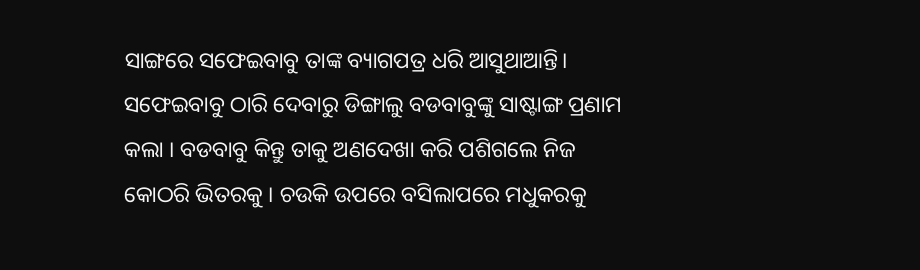ସାଙ୍ଗରେ ସଫେଇବାବୁ ତାଙ୍କ ବ୍ୟାଗପତ୍ର ଧରି ଆସୁଥାଆନ୍ତି। ସଫେଇବାବୁ ଠାରି ଦେବାରୁ ଡିଙ୍ଗାଲୁ ବଡବାବୁଙ୍କୁ ସାଷ୍ଟାଙ୍ଗ ପ୍ରଣାମ କଲା । ବଡବାବୁ କିନ୍ତୁ ତାକୁ ଅଣଦେଖା କରି ପଶିଗଲେ ନିଜ କୋଠରି ଭିତରକୁ । ଚଉକି ଉପରେ ବସିଲାପରେ ମଧୁକରକୁ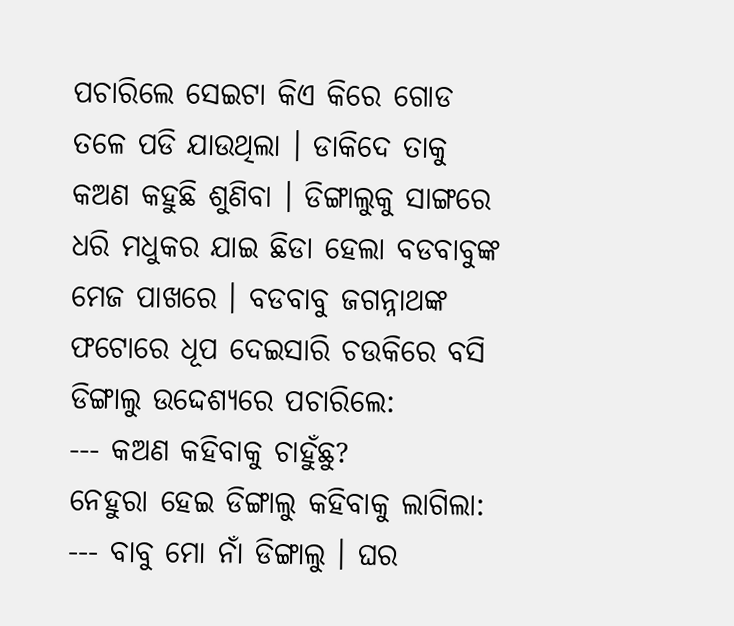ପଚାରିଲେ ସେଇଟା କିଏ କିରେ ଗୋଡ ତଳେ ପଡି ଯାଉଥିଲା । ଡାକିଦେ ତାକୁ କଅଣ କହୁଛି ଶୁଣିବା । ଡିଙ୍ଗାଲୁକୁ ସାଙ୍ଗରେ ଧରି ମଧୁକର ଯାଇ ଛିଡା ହେଲା ବଡବାବୁଙ୍କ ମେଜ ପାଖରେ । ବଡବାବୁ ଜଗନ୍ନାଥଙ୍କ ଫଟୋରେ ଧୂପ ଦେଇସାରି ଚଉକିରେ ବସି ଡିଙ୍ଗାଲୁ ଉଦ୍ଦେଶ୍ୟରେ ପଚାରିଲେ:
--- କଅଣ କହିବାକୁ ଚାହୁଁଛୁ?
ନେହୁରା ହେଇ ଡିଙ୍ଗାଲୁ କହିବାକୁ ଲାଗିଲା:
--- ବାବୁ ମୋ ନାଁ ଡିଙ୍ଗାଲୁ । ଘର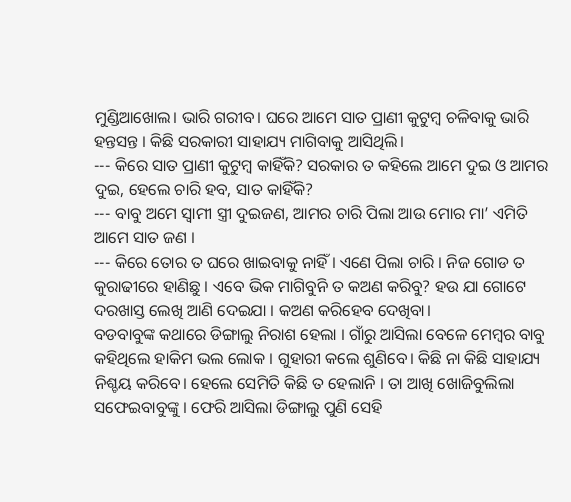ମୁଣ୍ଡିଆଖୋଲ। ଭାରି ଗରୀବ। ଘରେ ଆମେ ସାତ ପ୍ରାଣୀ କୁଟୁମ୍ବ ଚଳିବାକୁ ଭାରି ହନ୍ତସନ୍ତ । କିଛି ସରକାରୀ ସାହାଯ୍ୟ ମାଗିବାକୁ ଆସିଥିଲି।
--- କିରେ ସାତ ପ୍ରାଣୀ କୁଟୁମ୍ବ କାହିଁକି? ସରକାର ତ କହିଲେ ଆମେ ଦୁଇ ଓ ଆମର ଦୁଇ, ହେଲେ ଚାରି ହବ, ସାତ କାହିଁକି?
--- ବାବୁ ଅମେ ସ୍ଵାମୀ ସ୍ତ୍ରୀ ଦୁଇଜଣ, ଆମର ଚାରି ପିଲା ଆଉ ମୋର ମା’ ଏମିତି ଆମେ ସାତ ଜଣ ।
--- କିରେ ତୋର ତ ଘରେ ଖାଇବାକୁ ନାହିଁ । ଏଣେ ପିଲା ଚାରି । ନିଜ ଗୋଡ ତ କୁରାଢୀରେ ହାଣିଛୁ । ଏବେ ଭିକ ମାଗିବୁନି ତ କଅଣ କରିବୁ? ହଉ ଯା ଗୋଟେ ଦରଖାସ୍ତ ଲେଖି ଆଣି ଦେଇଯା । କଅଣ କରିହେବ ଦେଖିବା।
ବଡବାବୁଙ୍କ କଥାରେ ଡିଙ୍ଗାଲୁ ନିରାଶ ହେଲା । ଗାଁରୁ ଆସିଲା ବେଳେ ମେମ୍ବର ବାବୁ କହିଥିଲେ ହାକିମ ଭଲ ଲୋକ । ଗୁହାରୀ କଲେ ଶୁଣିବେ। କିଛି ନା କିଛି ସାହାଯ୍ୟ ନିଶ୍ଚୟ କରିବେ। ହେଲେ ସେମିତି କିଛି ତ ହେଲାନି । ତା ଆଖି ଖୋଜିବୁଲିଲା ସଫେଇବାବୁଙ୍କୁ । ଫେରି ଆସିଲା ଡିଙ୍ଗାଲୁ ପୁଣି ସେହି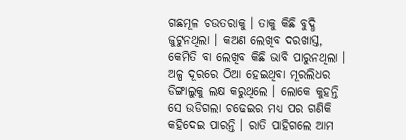ଗଛମୂଳ ଚଉତରାକୁ । ତାକୁ କିଛି ବୁଦ୍ଧି ଜୁଟୁନଥିଲା । କଅଣ ଲେଖିବ ଦରଖାସ୍ତ, କେମିତି ବା ଲେଖିବ କିଛି ଭାବି ପାରୁନଥିଲା । ଅଳ୍ପ ଦୂରରେ ଠିଆ ହେଇଥିବା ମୂରଲିଧର ଡିଙ୍ଗାଲୁକୁ ଲକ୍ଷ କରୁଥିଲେ । ଲୋକେ କୁହନ୍ତି ସେ ଉଡିଗଲା ଚଢେଇର ମଧ୍ୟ ପର ଗଣିକି କହିଦେଇ ପାରନ୍ତି । ରାତି ପାହିଗଲେ ଆମ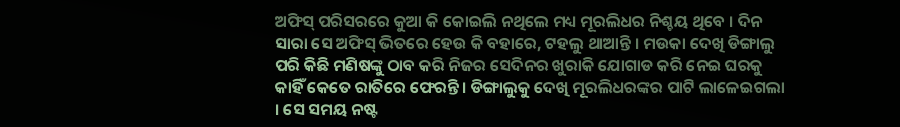ଅଫିସ୍ ପରିସରରେ କୁଆ କି କୋଇଲି ନଥିଲେ ମଧ୍ୟ ମୂରଲିଧର ନିଶ୍ଚୟ ଥିବେ । ଦିନ ସାରା ସେ ଅଫିସ୍ ଭିତରେ ହେଉ କି ବହାରେ, ଟହଲୁ ଥାଆନ୍ତି । ମଉକା ଦେଖି ଡିଙ୍ଗାଲୁ ପରି କିଛି ମଣିଷଙ୍କୁ ଠାବ କରି ନିଜର ସେଦିନର ଖୁରାକି ଯୋଗାଡ କରି ନେଇ ଘରକୁ କାହିଁ କେତେ ରାତିରେ ଫେରନ୍ତି । ଡିଙ୍ଗାଲୁକୁ ଦେଖି ମୂରଲିଧରଙ୍କର ପାଟି ଲାଳେଇଗଲା । ସେ ସମୟ ନଷ୍ଟ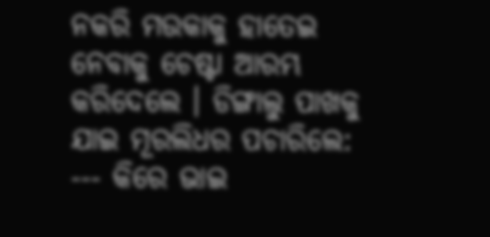ନକରି ମଉକାକୁ ହାତେଇ ନେବାକୁ ଚେଷ୍ଟା ଆରମ୍ଭ କରିଦେଲେ । ଡିଙ୍ଗାଲୁ ପାଖକୁ ଯାଇ ମୂରଲିଧର ପଚାରିଲେ:
--- କିରେ ଭାଇ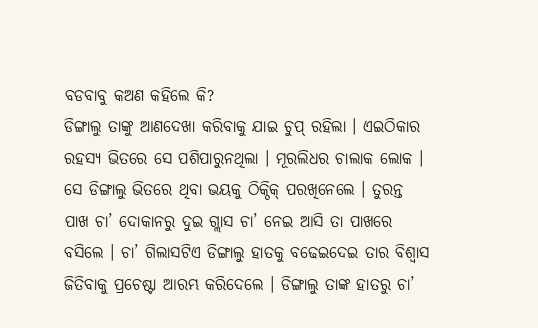ବଡବାବୁ କଅଣ କହିଲେ କି?
ଡିଙ୍ଗାଲୁ ତାଙ୍କୁ ଆଣଦେଖା କରିବାକୁ ଯାଇ ଚୁପ୍ ରହିଲା । ଏଇଠିକାର ରହସ୍ୟ ଭିତରେ ସେ ପଶିପାରୁନଥିଲା । ମୂରଲିଧର ଚାଲାକ ଲୋକ । ସେ ଡିଙ୍ଗାଲୁ ଭିତରେ ଥିବା ଭୟକୁ ଠିକ୍ଠିକ୍ ପରଖିନେଲେ । ତୁରନ୍ତ ପାଖ ଚା’ ଦୋକାନରୁ ଦୁଇ ଗ୍ଲାସ ଚା’ ନେଇ ଆସି ତା ପାଖରେ ବସିଲେ । ଚା’ ଗିଲାସଟିଏ ଡିଙ୍ଗାଲୁ ହାତକୁ ବଢେଇଦେଇ ତାର ବିଶ୍ବାସ ଜିତିବାକୁ ପ୍ରଚେଷ୍ଟା ଆରମ୍ଭ କରିଦେଲେ । ଡିଙ୍ଗାଲୁ ତାଙ୍କ ହାତରୁ ଚା’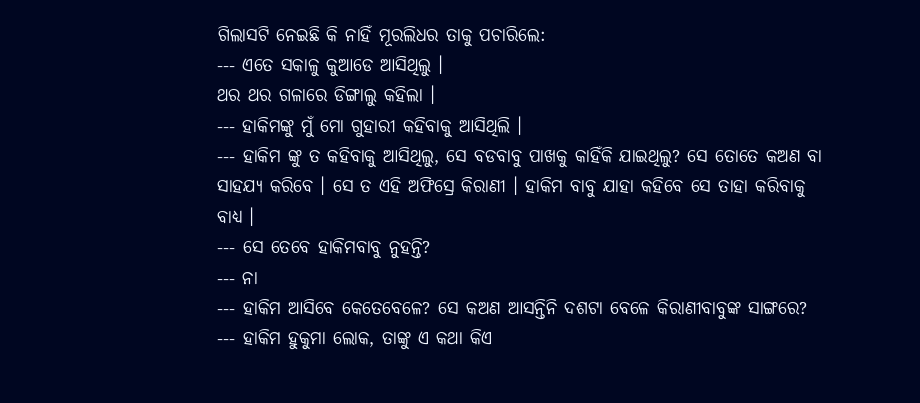ଗିଲାସଟି ନେଇଛି କି ନାହିଁ ମୂରଲିଧର ତାକୁ ପଚାରିଲେ:
--- ଏତେ ସକାଳୁ କୁଆଡେ ଆସିଥିଲୁ ।
ଥର ଥର ଗଳାରେ ଡିଙ୍ଗାଲୁ କହିଲା ।
--- ହାକିମଙ୍କୁ ମୁଁ ମୋ ଗୁହାରୀ କହିବାକୁ ଆସିଥିଲି ।
--- ହାକିମ ଙ୍କୁ ତ କହିବାକୁ ଆସିଥିଲୁ, ସେ ବଡବାବୁ ପାଖକୁ କାହିଁକି ଯାଇଥିଲୁ? ସେ ତୋତେ କଅଣ ବା ସାହଯ୍ୟ କରିବେ । ସେ ତ ଏହି ଅଫିସ୍ରେ କିରାଣୀ । ହାକିମ ବାବୁ ଯାହା କହିବେ ସେ ତାହା କରିବାକୁ ବାଧ୍ୟ ।
--- ସେ ତେବେ ହାକିମବାବୁ ନୁହନ୍ତି?
--- ନା
--- ହାକିମ ଆସିବେ କେତେବେଳେ? ସେ କଅଣ ଆସନ୍ତିନି ଦଶଟା ବେଳେ କିରାଣୀବାବୁଙ୍କ ସାଙ୍ଗରେ?
--- ହାକିମ ହୁକୁମା ଲୋକ, ତାଙ୍କୁ ଏ କଥା କିଏ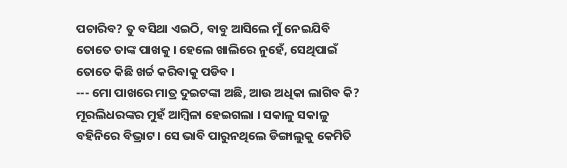ପଚାରିବ? ତୁ ବସିଥା ଏଇଠି, ବାବୁ ଆସିଲେ ମୁଁ ନେଇଯିବି ତୋତେ ତାଙ୍କ ପାଖକୁ । ହେଲେ ଖାଲିରେ ନୁହେଁ, ସେଥିପାଇଁ ତୋତେ କିଛି ଖର୍ଚ୍ଚ କରିବାକୁ ପଡିବ ।
--- ମୋ ପାଖରେ ମାତ୍ର ଦୁଇଟଙ୍କା ଅଛି, ଆଉ ଅଧିକା ଲାଗିବ କି?
ମୂରଲିଧରଙ୍କର ମୁହଁ ଆମ୍ବିଳା ହେଇଗଲା । ସକାଳୁ ସକାଳୁ ବହିନିରେ ବିଭ୍ରାଟ । ସେ ଭାବି ପାରୁନଥିଲେ ଡିଙ୍ଗାଲୁକୁ କେମିତି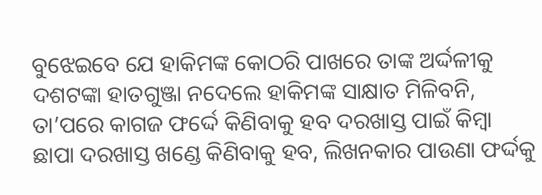ବୁଝେଇବେ ଯେ ହାକିମଙ୍କ କୋଠରି ପାଖରେ ତାଙ୍କ ଅର୍ଦ୍ଦଳୀକୁ ଦଶଟଙ୍କା ହାତଗୁଞ୍ଜା ନଦେଲେ ହାକିମଙ୍କ ସାକ୍ଷାତ ମିଳିବନି, ତା’ପରେ କାଗଜ ଫର୍ଦ୍ଦେ କିଣିବାକୁ ହବ ଦରଖାସ୍ତ ପାଇଁ କିମ୍ବା ଛାପା ଦରଖାସ୍ତ ଖଣ୍ଡେ କିଣିବାକୁ ହବ, ଲିଖନକାର ପାଉଣା ଫର୍ଦ୍ଦକୁ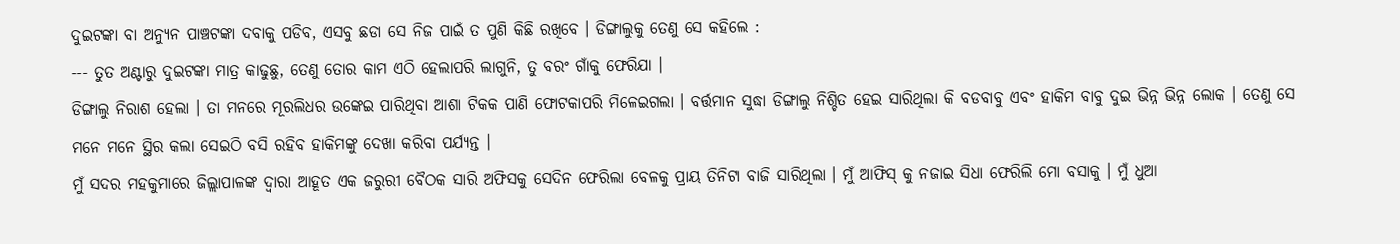ଦୁଇଟଙ୍କା ବା ଅନ୍ୟୁନ ପାଞ୍ଚଟଙ୍କା ଦବାକୁ ପଡିବ, ଏସବୁ ଛଡା ସେ ନିଜ ପାଇଁ ତ ପୁଣି କିଛି ରଖିବେ । ଡିଙ୍ଗାଲୁକୁ ତେଣୁ ସେ କହିଲେ :
--- ତୁତ ଅଣ୍ଟାରୁ ଦୁଇଟଙ୍କା ମାତ୍ର କାଢୁଛୁ, ତେଣୁ ତୋର କାମ ଏଠି ହେଲାପରି ଲାଗୁନି, ତୁ ବରଂ ଗାଁକୁ ଫେରିଯା ।
ଡିଙ୍ଗାଲୁ ନିରାଶ ହେଲା । ତା ମନରେ ମୂରଲିଧର ଉଙ୍କେଇ ପାରିଥିବା ଆଶା ଟିକକ ପାଣି ଫୋଟକାପରି ମିଳେଇଗଲା । ବର୍ତ୍ତମାନ ସୁଦ୍ଧା ଡିଙ୍ଗାଲୁ ନିଶ୍ଚିତ ହେଇ ସାରିଥିଲା କି ବଡବାବୁ ଏବଂ ହାକିମ ବାବୁ ଦୁଇ ଭିନ୍ନ ଭିନ୍ନ ଲୋକ । ତେଣୁ ସେ ମନେ ମନେ ସ୍ଥିର କଲା ସେଇଠି ବସି ରହିବ ହାକିମଙ୍କୁ ଦେଖା କରିବା ପର୍ଯ୍ୟନ୍ତ ।
ମୁଁ ସଦର ମହକୁମାରେ ଜିଲ୍ଲାପାଳଙ୍କ ଦ୍ଵାରା ଆହୂତ ଏକ ଜରୁରୀ ବୈଠକ ସାରି ଅଫିସକୁ ସେଦିନ ଫେରିଲା ବେଳକୁ ପ୍ରାୟ ତିନିଟା ବାଜି ସାରିଥିଲା । ମୁଁ ଆଫିସ୍ କୁ ନଜାଇ ସିଧା ଫେରିଲି ମୋ ବସାକୁ । ମୁଁ ଧୁଆ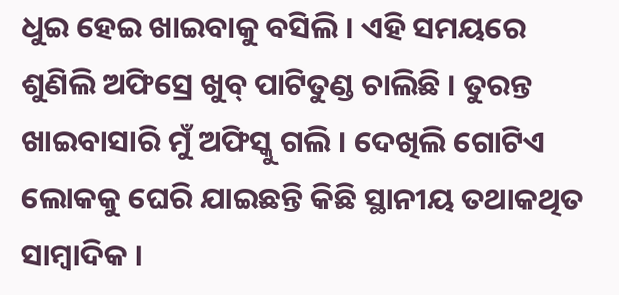ଧୁଇ ହେଇ ଖାଇବାକୁ ବସିଲି । ଏହି ସମୟରେ ଶୁଣିଲି ଅଫିସ୍ରେ ଖୁବ୍ ପାଟିତୁଣ୍ଡ ଚାଲିଛି । ତୁରନ୍ତ ଖାଇବାସାରି ମୁଁ ଅଫିସ୍କୁ ଗଲି । ଦେଖିଲି ଗୋଟିଏ ଲୋକକୁ ଘେରି ଯାଇଛନ୍ତି କିଛି ସ୍ଥାନୀୟ ତଥାକଥିତ ସାମ୍ବାଦିକ ।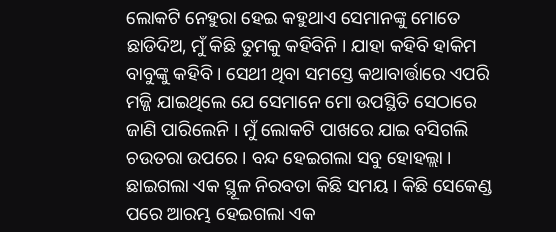ଲୋକଟି ନେହୁରା ହେଇ କହୁଥାଏ ସେମାନଙ୍କୁ ମୋତେ ଛାଡିଦିଅ, ମୁଁ କିଛି ତୁମକୁ କହିବିନି । ଯାହା କହିବି ହାକିମ ବାବୁଙ୍କୁ କହିବି । ସେଥୀ ଥିବା ସମସ୍ତେ କଥାବାର୍ତ୍ତାରେ ଏପରି ମଜ୍ଜି ଯାଇଥିଲେ ଯେ ସେମାନେ ମୋ ଉପସ୍ଥିତି ସେଠାରେ ଜାଣି ପାରିଲେନି । ମୁଁ ଲୋକଟି ପାଖରେ ଯାଇ ବସିଗଲି ଚଉତରା ଉପରେ । ବନ୍ଦ ହେଇଗଲା ସବୁ ହୋହଲ୍ଲା । ଛାଇଗଲା ଏକ ସ୍ଥୂଳ ନିରବତା କିଛି ସମୟ । କିଛି ସେକେଣ୍ଡ ପରେ ଆରମ୍ଭ ହେଇଗଲା ଏକ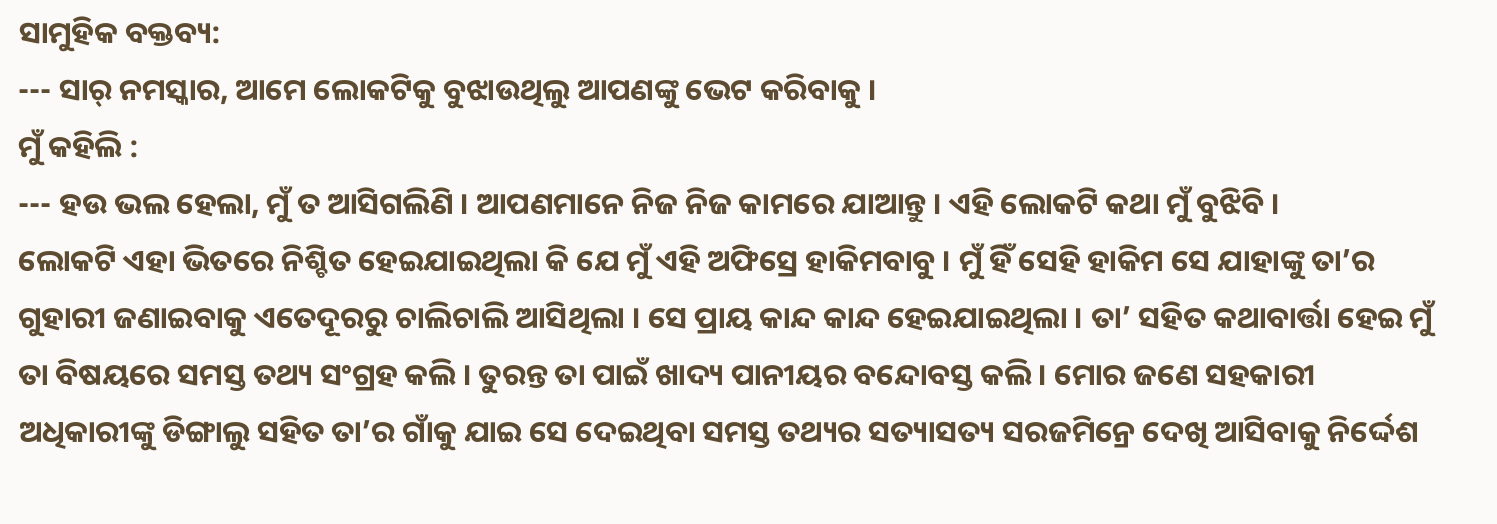ସାମୁହିକ ବକ୍ତବ୍ୟ:
--- ସାର୍ ନମସ୍କାର, ଆମେ ଲୋକଟିକୁ ବୁଝାଉଥିଲୁ ଆପଣଙ୍କୁ ଭେଟ କରିବାକୁ ।
ମୁଁ କହିଲି :
--- ହଉ ଭଲ ହେଲା, ମୁଁ ତ ଆସିଗଲିଣି । ଆପଣମାନେ ନିଜ ନିଜ କାମରେ ଯାଆନ୍ତୁ । ଏହି ଲୋକଟି କଥା ମୁଁ ବୁଝିବି ।
ଲୋକଟି ଏହା ଭିତରେ ନିଶ୍ଚିତ ହେଇଯାଇଥିଲା କି ଯେ ମୁଁ ଏହି ଅଫିସ୍ରେ ହାକିମବାବୁ । ମୁଁ ହିଁ ସେହି ହାକିମ ସେ ଯାହାଙ୍କୁ ତା’ର ଗୁହାରୀ ଜଣାଇବାକୁ ଏତେଦୂରରୁ ଚାଲିଚାଲି ଆସିଥିଲା । ସେ ପ୍ରାୟ କାନ୍ଦ କାନ୍ଦ ହେଇଯାଇଥିଲା । ତା’ ସହିତ କଥାବାର୍ତ୍ତା ହେଇ ମୁଁ ତା ବିଷୟରେ ସମସ୍ତ ତଥ୍ୟ ସଂଗ୍ରହ କଲି । ତୁରନ୍ତ ତା ପାଇଁ ଖାଦ୍ୟ ପାନୀୟର ବନ୍ଦୋବସ୍ତ କଲି । ମୋର ଜଣେ ସହକାରୀ ଅଧିକାରୀଙ୍କୁ ଡିଙ୍ଗାଲୁ ସହିତ ତା’ର ଗାଁକୁ ଯାଇ ସେ ଦେଇଥିବା ସମସ୍ତ ତଥ୍ୟର ସତ୍ୟାସତ୍ୟ ସରଜମିନ୍ରେ ଦେଖି ଆସିବାକୁ ନିର୍ଦ୍ଦେଶ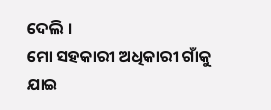ଦେଲି ।
ମୋ ସହକାରୀ ଅଧିକାରୀ ଗାଁକୁ ଯାଇ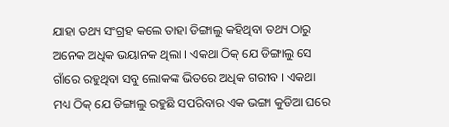ଯାହା ତଥ୍ୟ ସଂଗ୍ରହ କଲେ ତାହା ଡିଙ୍ଗାଲୁ କହିଥିବା ତଥ୍ୟ ଠାରୁ ଅନେକ ଅଧିକ ଭୟାନକ ଥିଲା । ଏକଥା ଠିକ୍ ଯେ ଡିଙ୍ଗାଲୁ ସେ ଗାଁରେ ରହୁଥିବା ସବୁ ଲୋକଙ୍କ ଭିତରେ ଅଧିକ ଗରୀବ । ଏକଥା ମଧ୍ୟ ଠିକ୍ ଯେ ଡିଙ୍ଗାଲୁ ରହୁଛି ସପରିବାର ଏକ ଭଙ୍ଗା କୁଡିଆ ଘରେ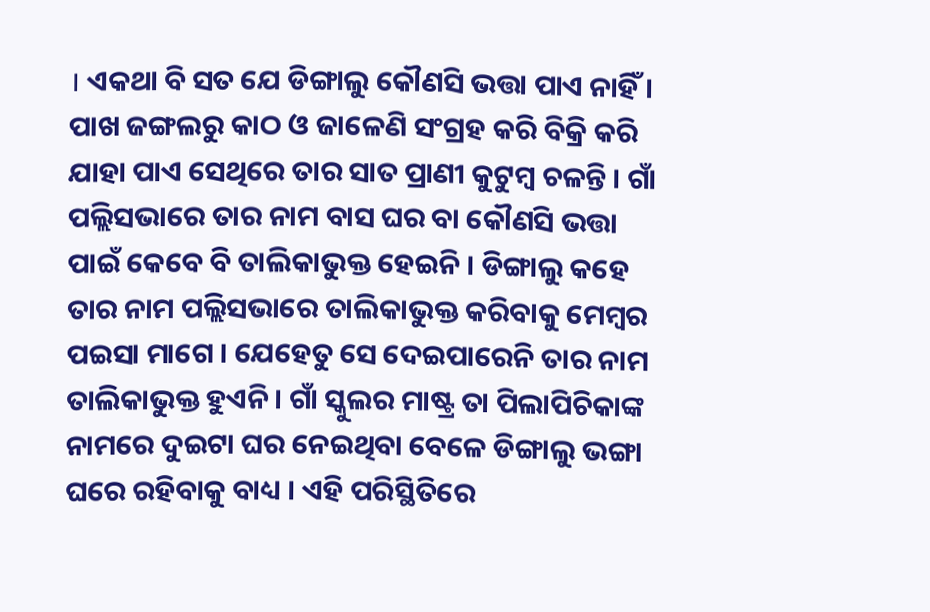। ଏକଥା ବି ସତ ଯେ ଡିଙ୍ଗାଲୁ କୌଣସି ଭତ୍ତା ପାଏ ନାହିଁ । ପାଖ ଜଙ୍ଗଲରୁ କାଠ ଓ ଜାଳେଣି ସଂଗ୍ରହ କରି ବିକ୍ରି କରି ଯାହା ପାଏ ସେଥିରେ ତାର ସାତ ପ୍ରାଣୀ କୁଟୁମ୍ବ ଚଳନ୍ତି । ଗାଁ ପଲ୍ଲିସଭାରେ ତାର ନାମ ବାସ ଘର ବା କୌଣସି ଭତ୍ତା ପାଇଁ କେବେ ବି ତାଲିକାଭୁକ୍ତ ହେଇନି । ଡିଙ୍ଗାଲୁ କହେ ତାର ନାମ ପଲ୍ଲିସଭାରେ ତାଲିକାଭୁକ୍ତ କରିବାକୁ ମେମ୍ବର ପଇସା ମାଗେ । ଯେହେତୁ ସେ ଦେଇପାରେନି ତାର ନାମ ତାଲିକାଭୁକ୍ତ ହୁଏନି । ଗାଁ ସ୍କୁଲର ମାଷ୍ଟ୍ର ତା ପିଲାପିଚିକାଙ୍କ ନାମରେ ଦୁଇଟା ଘର ନେଇଥିବା ବେଳେ ଡିଙ୍ଗାଲୁ ଭଙ୍ଗା ଘରେ ରହିବାକୁ ବାଧ୍ୟ । ଏହି ପରିସ୍ଥିତିରେ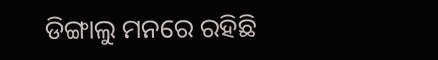ଡିଙ୍ଗାଲୁ ମନରେ ରହିଛି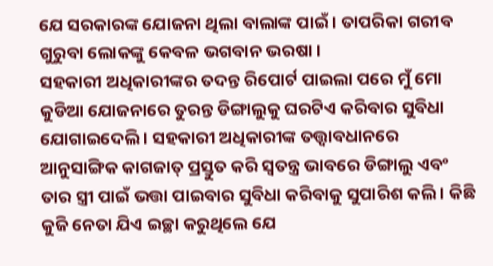ଯେ ସରକାରଙ୍କ ଯୋଜନା ଥିଲା ବାଲାଙ୍କ ପାଇଁ । ତାପରିକା ଗରୀବ ଗୁରୁବା ଲୋକଙ୍କୁ କେବଳ ଭଗବାନ ଭରଷା ।
ସହକାରୀ ଅଧିକାରୀଙ୍କର ତଦନ୍ତ ରିପୋର୍ଟ ପାଇଲା ପରେ ମୁଁ ମୋ କୁଡିଆ ଯୋଜନାରେ ତୁରନ୍ତ ଡିଙ୍ଗାଲୁକୁ ଘରଟିଏ କରିବାର ସୁବିଧା ଯୋଗାଇଦେଲି । ସହକାରୀ ଅଧିକାରୀଙ୍କ ତତ୍ତ୍ଵାବଧାନରେ ଆନୁସାଙ୍ଗିକ କାଗଜାତ୍ ପ୍ରସ୍ତୁତ କରି ସ୍ଵତନ୍ତ୍ର ଭାବରେ ଡିଙ୍ଗାଲୁ ଏବଂ ତାର ସ୍ତ୍ରୀ ପାଇଁ ଭତ୍ତା ପାଇବାର ସୁବିଧା କରିବାକୁ ସୁପାରିଶ କଲି । କିଛି କୁଜି ନେତା ଯିଏ ଇଚ୍ଛା କରୁଥିଲେ ଯେ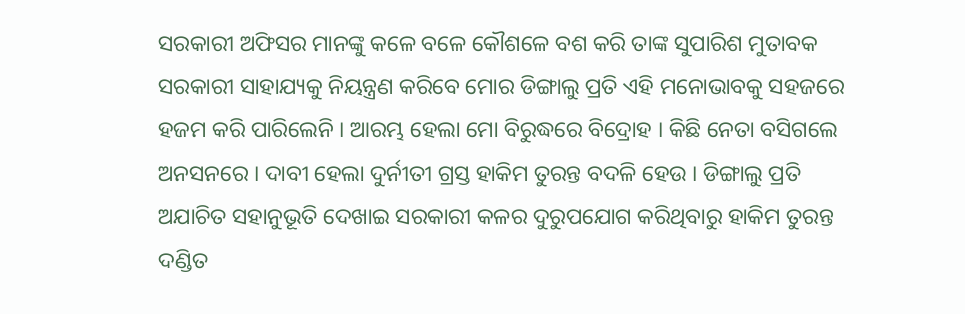ସରକାରୀ ଅଫିସର ମାନଙ୍କୁ କଳେ ବଳେ କୌଶଳେ ବଶ କରି ତାଙ୍କ ସୁପାରିଶ ମୁତାବକ ସରକାରୀ ସାହାଯ୍ୟକୁ ନିୟନ୍ତ୍ରଣ କରିବେ ମୋର ଡିଙ୍ଗାଲୁ ପ୍ରତି ଏହି ମନୋଭାବକୁ ସହଜରେ ହଜମ କରି ପାରିଲେନି । ଆରମ୍ଭ ହେଲା ମୋ ବିରୁଦ୍ଧରେ ବିଦ୍ରୋହ । କିଛି ନେତା ବସିଗଲେ ଅନସନରେ । ଦାବୀ ହେଲା ଦୁର୍ନୀତୀ ଗ୍ରସ୍ତ ହାକିମ ତୁରନ୍ତ ବଦଳି ହେଉ । ଡିଙ୍ଗାଲୁ ପ୍ରତି ଅଯାଚିତ ସହାନୁଭୂତି ଦେଖାଇ ସରକାରୀ କଳର ଦୁରୁପଯୋଗ କରିଥିବାରୁ ହାକିମ ତୁରନ୍ତ ଦଣ୍ଡିତ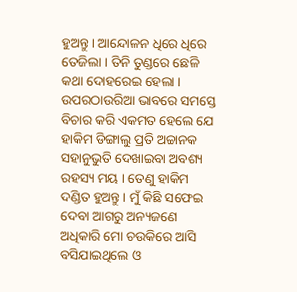ହୁଅନ୍ତୁ । ଆନ୍ଦୋଳନ ଧିରେ ଧିରେ ତେଜିଲା । ତିନି ତୁଣ୍ଡରେ ଛେଳି କଥା ଦୋହରେଇ ହେଲା । ଉପରଠାଉରିଆ ଭାବରେ ସମସ୍ତେ ବିଚାର କରି ଏକମତ ହେଲେ ଯେ ହାକିମ ଡିଙ୍ଗାଲୁ ପ୍ରତି ଅଚ୍ଚାନକ ସହାନୁଭୁତି ଦେଖାଇବା ଅବଶ୍ୟ ରହସ୍ୟ ମୟ । ତେଣୁ ହାକିମ ଦଣ୍ଡିତ ହୁଅନ୍ତୁ । ମୁଁ କିଛି ସଫେଇ ଦେବା ଆଗରୁ ଅନ୍ୟଜଣେ ଅଧିକାରି ମୋ ଚଉକିରେ ଆସି ବସିଯାଇଥିଲେ ଓ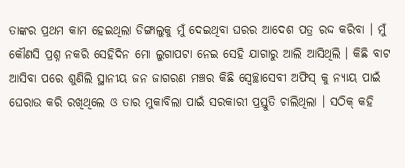ତାଙ୍କର ପ୍ରଥମ କାମ ହେଇଥିଲା ଡିଙ୍ଗାଲୁକୁ ମୁଁ ଦେଇଥିବା ଘରର ଆଦେଶ ପତ୍ର ରଦ୍ଦ କରିବା । ମୁଁ କୌଣସି ପ୍ରଶ୍ନ ନକରି ସେହିଦିନ ମୋ ଲୁଗାପଟା ନେଇ ସେହି ଯାଗାରୁ ଆଲି ଆସିଥିଲି । କିଛି ବାଟ ଆସିବା ପରେ ଶୁଣିଲି ସ୍ଥାନୀୟ ଜନ ଜାଗରଣ ମଞ୍ଚର କିଛି ସ୍ଵେଚ୍ଛାସେବୀ ଅଫିସ୍ କୁ ନ୍ୟାୟ ପାଇଁ ଘେରାଉ କରି ରଖିଥିଲେ ଓ ତାର ମୁକାବିଲା ପାଇଁ ସରକାରୀ ପ୍ରସ୍ତୁତି ଚାଲିଥିଲା । ସଠିକ୍ କହି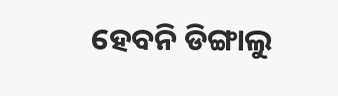ହେବନି ଡିଙ୍ଗାଲୁ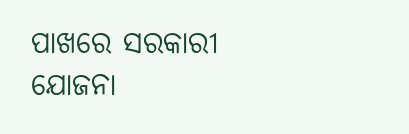ପାଖରେ ସରକାରୀ ଯୋଜନା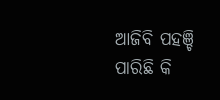ଆଜିବି ପହଞ୍ଚି ପାରିଛି କି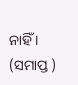ନାହିଁ ।
(ସମାପ୍ତ )